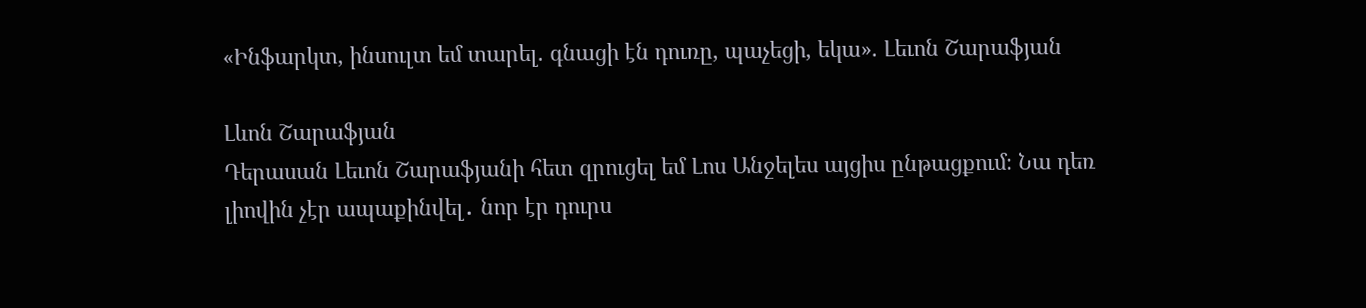«Ինֆարկտ, ինսուլտ եմ տարել. գնացի էն դուռը, պաչեցի, եկա». Լեւոն Շարաֆյան

Լևոն Շարաֆյան
Դերասան Լեւոն Շարաֆյանի հետ զրուցել եմ Լոս Անջելես այցիս ընթացքում։ Նա դեռ լիովին չէր ապաքինվել․ նոր էր դուրս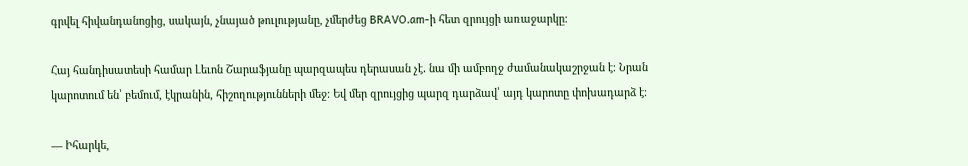գրվել հիվանդանոցից, սակայն, չնայած թուլությանը, չմերժեց BRAVO.am-ի հետ զրույցի առաջարկը։

Հայ հանդիսատեսի համար Լեւոն Շարաֆյանը պարզապես դերասան չէ․ նա մի ամբողջ ժամանակաշրջան է։ Նրան կարոտում են՝ բեմում, էկրանին, հիշողությունների մեջ։ Եվ մեր զրույցից պարզ դարձավ՝ այդ կարոտը փոխադարձ է։

— Իհարկե,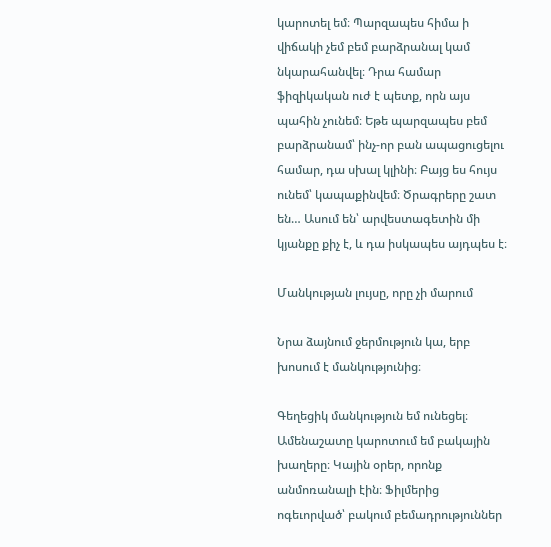կարոտել եմ։ Պարզապես հիմա ի վիճակի չեմ բեմ բարձրանալ կամ նկարահանվել։ Դրա համար ֆիզիկական ուժ է պետք, որն այս պահին չունեմ։ Եթե պարզապես բեմ բարձրանամ՝ ինչ-որ բան ապացուցելու համար, դա սխալ կլինի։ Բայց ես հույս ունեմ՝ կապաքինվեմ։ Ծրագրերը շատ են… Ասում են՝ արվեստագետին մի կյանքը քիչ է, և դա իսկապես այդպես է։

Մանկության լույսը, որը չի մարում

Նրա ձայնում ջերմություն կա, երբ խոսում է մանկությունից։

Գեղեցիկ մանկություն եմ ունեցել։ Ամենաշատը կարոտում եմ բակային խաղերը։ Կային օրեր, որոնք անմոռանալի էին։ Ֆիլմերից ոգեւորված՝ բակում բեմադրություններ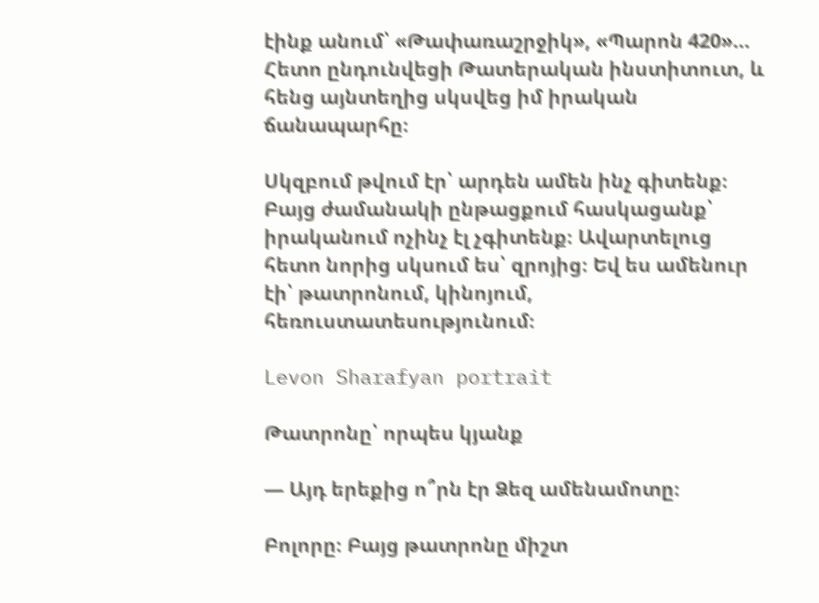էինք անում՝ «Թափառաշրջիկ», «Պարոն 420»… Հետո ընդունվեցի Թատերական ինստիտուտ, և հենց այնտեղից սկսվեց իմ իրական ճանապարհը։

Սկզբում թվում էր՝ արդեն ամեն ինչ գիտենք։ Բայց ժամանակի ընթացքում հասկացանք՝ իրականում ոչինչ էլ չգիտենք։ Ավարտելուց հետո նորից սկսում ես՝ զրոյից։ Եվ ես ամենուր էի՝ թատրոնում, կինոյում, հեռուստատեսությունում։

Levon Sharafyan portrait

Թատրոնը՝ որպես կյանք

— Այդ երեքից ո՞րն էր Ձեզ ամենամոտը։

Բոլորը։ Բայց թատրոնը միշտ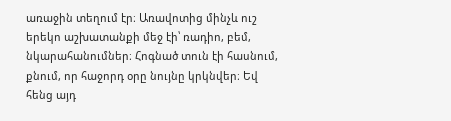առաջին տեղում էր։ Առավոտից մինչև ուշ երեկո աշխատանքի մեջ էի՝ ռադիո, բեմ, նկարահանումներ։ Հոգնած տուն էի հասնում, քնում, որ հաջորդ օրը նույնը կրկնվեր։ Եվ հենց այդ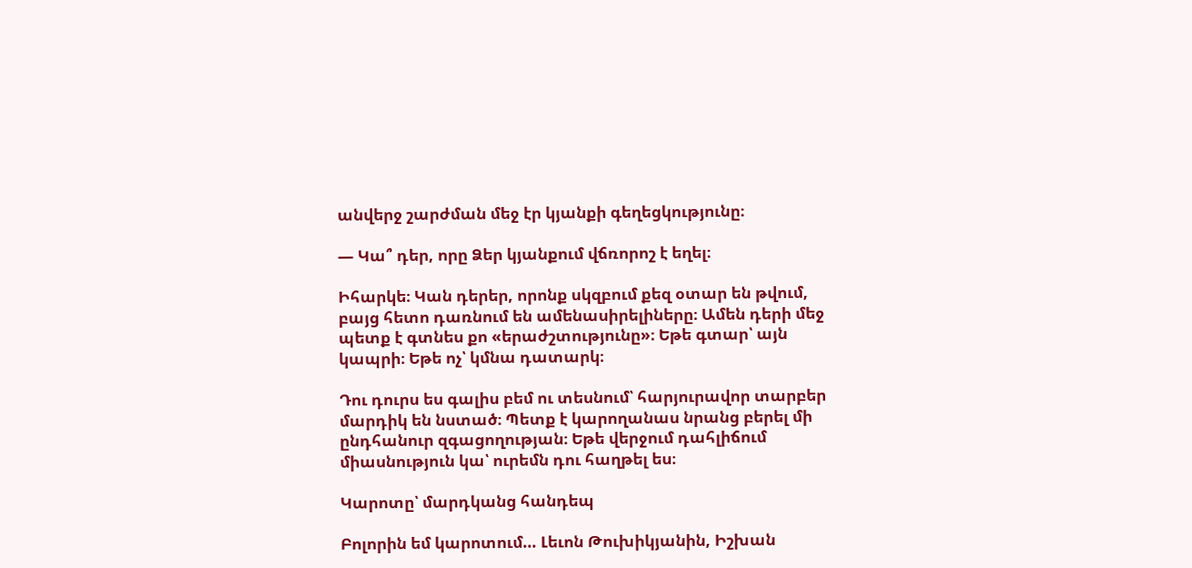անվերջ շարժման մեջ էր կյանքի գեղեցկությունը։

— Կա՞ դեր, որը Ձեր կյանքում վճռորոշ է եղել։

Իհարկե։ Կան դերեր, որոնք սկզբում քեզ օտար են թվում, բայց հետո դառնում են ամենասիրելիները։ Ամեն դերի մեջ պետք է գտնես քո «երաժշտությունը»։ Եթե գտար՝ այն կապրի։ Եթե ոչ՝ կմնա դատարկ։

Դու դուրս ես գալիս բեմ ու տեսնում՝ հարյուրավոր տարբեր մարդիկ են նստած։ Պետք է կարողանաս նրանց բերել մի ընդհանուր զգացողության։ Եթե վերջում դահլիճում միասնություն կա՝ ուրեմն դու հաղթել ես։

Կարոտը՝ մարդկանց հանդեպ

Բոլորին եմ կարոտում… Լեւոն Թուխիկյանին, Իշխան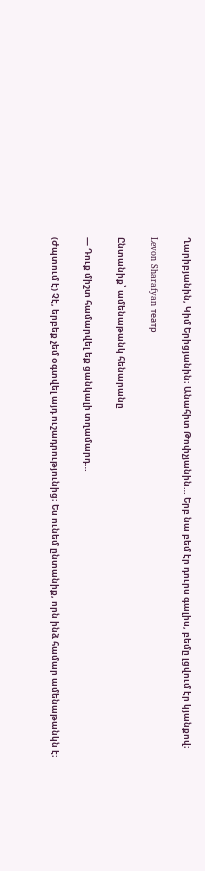Ղարիբյանին, Կիմ Երիցյանին։ Անահիտ Թոփչյանին… Երբ նա բեմ էր դուրս գալիս, բեմը լցվում էր կյանքով։

Levon Sharafyan театр

Ընտանիք՝ ամենաթանկ հենարանը

— Դուք միշտ համարվել եք ցանկալի տղամարդ…

(Ժպտում է) Չէ, երբեք չեմ օգտվել այդ ուշադրությունից։ Ես ունեմ ընտանիք, որն ինձ համար ամենաթանկն է։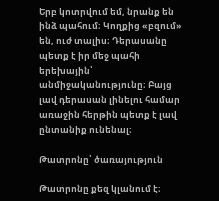Երբ կոտրվում եմ, նրանք են ինձ պահում։ Կողքից «բզում» են, ուժ տալիս։ Դերասանը պետք է իր մեջ պահի երեխային՝ անմիջականությունը։ Բայց լավ դերասան լինելու համար առաջին հերթին պետք է լավ ընտանիք ունենալ։

Թատրոնը՝ ծառայություն

Թատրոնը քեզ կլանում է։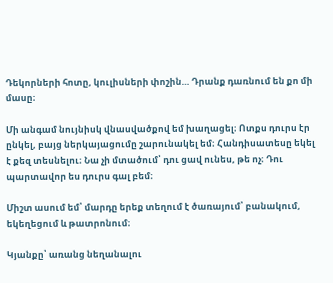Դեկորների հոտը, կուլիսների փոշին… Դրանք դառնում են քո մի մասը։

Մի անգամ նույնիսկ վնասվածքով եմ խաղացել։ Ոտքս դուրս էր ընկել, բայց ներկայացումը շարունակել եմ։ Հանդիսատեսը եկել է քեզ տեսնելու։ Նա չի մտածում՝ դու ցավ ունես, թե ոչ։ Դու պարտավոր ես դուրս գալ բեմ։

Միշտ ասում եմ՝ մարդը երեք տեղում է ծառայում՝ բանակում, եկեղեցում և թատրոնում։

Կյանքը՝ առանց նեղանալու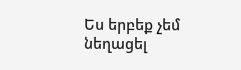Ես երբեք չեմ նեղացել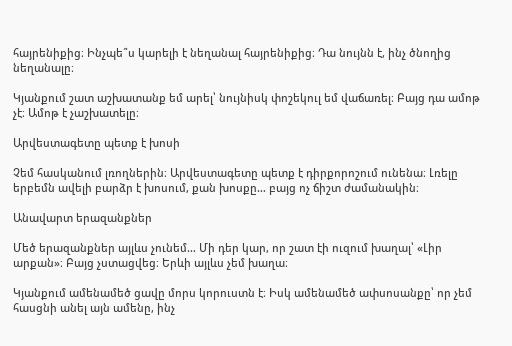հայրենիքից։ Ինչպե՞ս կարելի է նեղանալ հայրենիքից։ Դա նույնն է, ինչ ծնողից նեղանալը։

Կյանքում շատ աշխատանք եմ արել՝ նույնիսկ փոշեկուլ եմ վաճառել։ Բայց դա ամոթ չէ։ Ամոթ է չաշխատելը։

Արվեստագետը պետք է խոսի

Չեմ հասկանում լռողներին։ Արվեստագետը պետք է դիրքորոշում ունենա։ Լռելը երբեմն ավելի բարձր է խոսում, քան խոսքը… բայց ոչ ճիշտ ժամանակին։

Անավարտ երազանքներ

Մեծ երազանքներ այլևս չունեմ… Մի դեր կար, որ շատ էի ուզում խաղալ՝ «Լիր արքան»։ Բայց չստացվեց։ Երևի այլևս չեմ խաղա։

Կյանքում ամենամեծ ցավը մորս կորուստն է։ Իսկ ամենամեծ ափսոսանքը՝ որ չեմ հասցնի անել այն ամենը, ինչ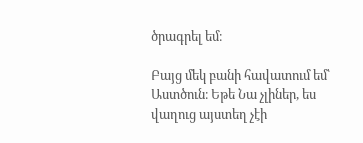ծրագրել եմ։

Բայց մեկ բանի հավատում եմ՝ Աստծուն։ Եթե Նա չլիներ, ես վաղուց այստեղ չէի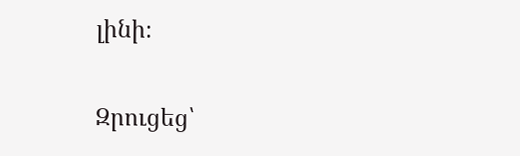լինի։

Զրուցեց՝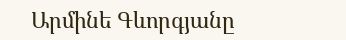Արմինե Գևորգյանը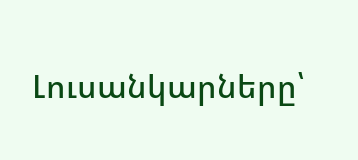Լուսանկարները՝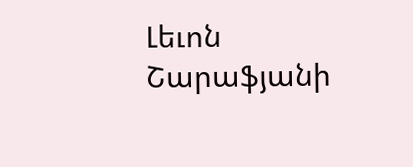Լեւոն Շարաֆյանի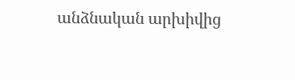անձնական արխիվից